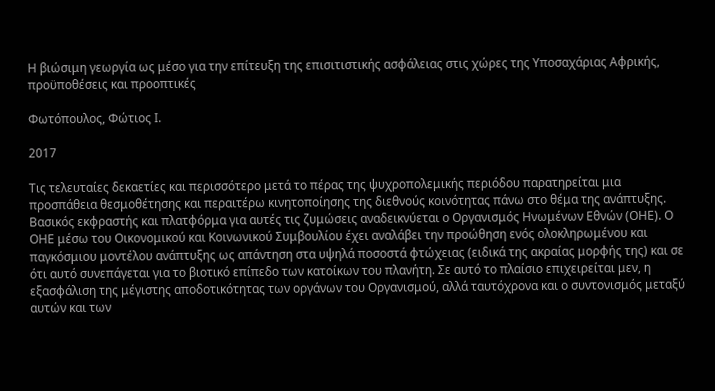Η βιώσιμη γεωργία ως μέσο για την επίτευξη της επισιτιστικής ασφάλειας στις χώρες της Υποσαχάριας Αφρικής, προϋποθέσεις και προοπτικές

Φωτόπουλος, Φώτιος Ι.

2017

Τις τελευταίες δεκαετίες και περισσότερο μετά το πέρας της ψυχροπολεμικής περιόδου παρατηρείται μια προσπάθεια θεσμοθέτησης και περαιτέρω κινητοποίησης της διεθνούς κοινότητας πάνω στο θέμα της ανάπτυξης. Βασικός εκφραστής και πλατφόρμα για αυτές τις ζυμώσεις αναδεικνύεται ο Οργανισμός Ηνωμένων Εθνών (ΟΗΕ). Ο ΟΗΕ μέσω του Οικονομικού και Κοινωνικού Συμβουλίου έχει αναλάβει την προώθηση ενός ολοκληρωμένου και παγκόσμιου μοντέλου ανάπτυξης ως απάντηση στα υψηλά ποσοστά φτώχειας (ειδικά της ακραίας μορφής της) και σε ότι αυτό συνεπάγεται για το βιοτικό επίπεδο των κατοίκων του πλανήτη. Σε αυτό το πλαίσιο επιχειρείται μεν, η εξασφάλιση της μέγιστης αποδοτικότητας των οργάνων του Οργανισμού, αλλά ταυτόχρονα και ο συντονισμός μεταξύ αυτών και των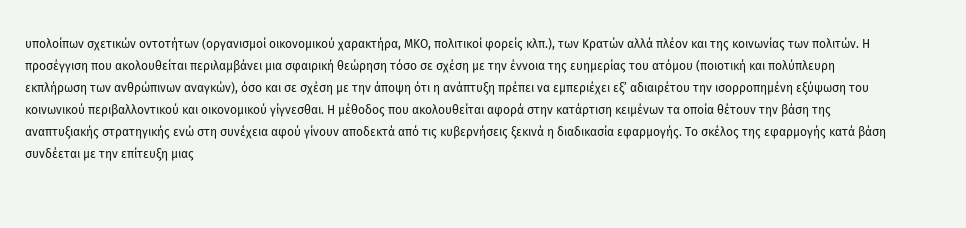υπολοίπων σχετικών οντοτήτων (οργανισμοί οικονομικού χαρακτήρα, ΜΚΟ, πολιτικοί φορείς κλπ.), των Κρατών αλλά πλέον και της κοινωνίας των πολιτών. Η προσέγγιση που ακολουθείται περιλαμβάνει μια σφαιρική θεώρηση τόσο σε σχέση με την έννοια της ευημερίας του ατόμου (ποιοτική και πολύπλευρη εκπλήρωση των ανθρώπινων αναγκών), όσο και σε σχέση με την άποψη ότι η ανάπτυξη πρέπει να εμπεριέχει εξ’ αδιαιρέτου την ισορροπημένη εξύψωση του κοινωνικού περιβαλλοντικού και οικονομικού γίγνεσθαι. Η μέθοδος που ακολουθείται αφορά στην κατάρτιση κειμένων τα οποία θέτουν την βάση της αναπτυξιακής στρατηγικής ενώ στη συνέχεια αφού γίνουν αποδεκτά από τις κυβερνήσεις ξεκινά η διαδικασία εφαρμογής. Το σκέλος της εφαρμογής κατά βάση συνδέεται με την επίτευξη μιας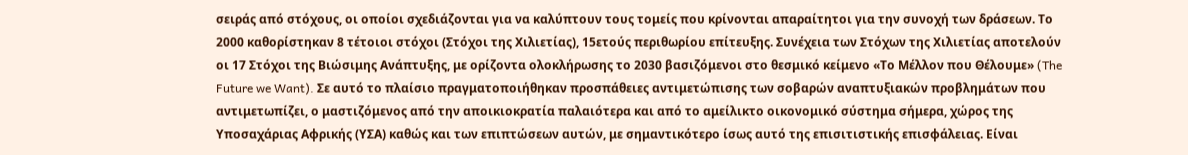σειράς από στόχους, οι οποίοι σχεδιάζονται για να καλύπτουν τους τομείς που κρίνονται απαραίτητοι για την συνοχή των δράσεων. Το 2000 καθορίστηκαν 8 τέτοιοι στόχοι (Στόχοι της Χιλιετίας), 15ετούς περιθωρίου επίτευξης. Συνέχεια των Στόχων της Χιλιετίας αποτελούν οι 17 Στόχοι της Βιώσιμης Ανάπτυξης, με ορίζοντα ολοκλήρωσης το 2030 βασιζόμενοι στο θεσμικό κείμενο «Το Μέλλον που Θέλουμε» (The Future we Want). Σε αυτό το πλαίσιο πραγματοποιήθηκαν προσπάθειες αντιμετώπισης των σοβαρών αναπτυξιακών προβλημάτων που αντιμετωπίζει, ο μαστιζόμενος από την αποικιοκρατία παλαιότερα και από το αμείλικτο οικονομικό σύστημα σήμερα, χώρος της Υποσαχάριας Αφρικής (ΥΣΑ) καθώς και των επιπτώσεων αυτών, με σημαντικότερο ίσως αυτό της επισιτιστικής επισφάλειας. Είναι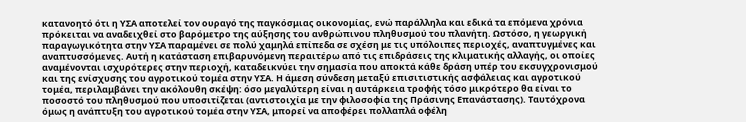κατανοητό ότι η ΥΣΑ αποτελεί τον ουραγό της παγκόσμιας οικονομίας, ενώ παράλληλα και εδικά τα επόμενα χρόνια πρόκειται να αναδειχθεί στο βαρόμετρο της αύξησης του ανθρώπινου πληθυσμού του πλανήτη. Ωστόσο, η γεωργική παραγωγικότητα στην ΥΣΑ παραμένει σε πολύ χαμηλά επίπεδα σε σχέση με τις υπόλοιπες περιοχές, αναπτυγμένες και αναπτυσσόμενες. Αυτή η κατάσταση επιβαρυνόμενη περαιτέρω από τις επιδράσεις της κλιματικής αλλαγής, οι οποίες αναμένονται ισχυρότερες στην περιοχή, καταδεικνύει την σημασία που αποκτά κάθε δράση υπέρ του εκσυγχρονισμού και της ενίσχυσης του αγροτικού τομέα στην ΥΣΑ. Η άμεση σύνδεση μεταξύ επισιτιστικής ασφάλειας και αγροτικού τομέα, περιλαμβάνει την ακόλουθη σκέψη: όσο μεγαλύτερη είναι η αυτάρκεια τροφής τόσο μικρότερο θα είναι το ποσοστό του πληθυσμού που υποσιτίζεται (αντιστοιχία με την φιλοσοφία της Πράσινης Επανάστασης). Ταυτόχρονα όμως η ανάπτυξη του αγροτικού τομέα στην ΥΣΑ, μπορεί να αποφέρει πολλαπλά οφέλη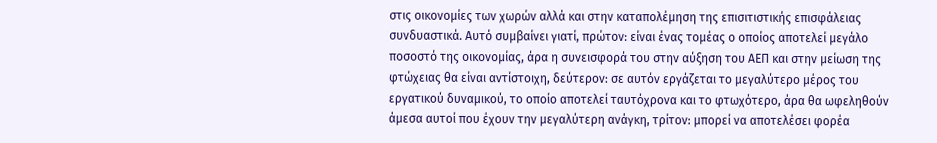στις οικονομίες των χωρών αλλά και στην καταπολέμηση της επισιτιστικής επισφάλειας συνδυαστικά. Αυτό συμβαίνει γιατί, πρώτον: είναι ένας τομέας ο οποίος αποτελεί μεγάλο ποσοστό της οικονομίας, άρα η συνεισφορά του στην αύξηση του ΑΕΠ και στην μείωση της φτώχειας θα είναι αντίστοιχη, δεύτερον: σε αυτόν εργάζεται το μεγαλύτερο μέρος του εργατικού δυναμικού, το οποίο αποτελεί ταυτόχρονα και το φτωχότερο, άρα θα ωφεληθούν άμεσα αυτοί που έχουν την μεγαλύτερη ανάγκη, τρίτον: μπορεί να αποτελέσει φορέα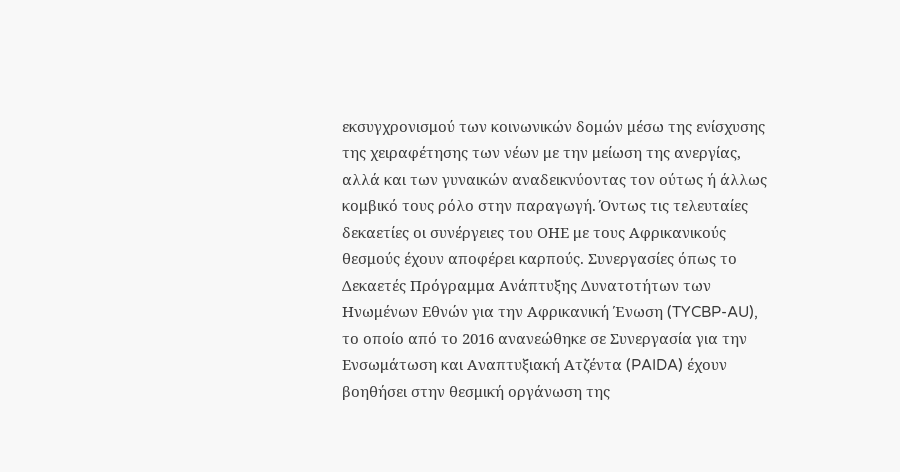εκσυγχρονισμού των κοινωνικών δομών μέσω της ενίσχυσης της χειραφέτησης των νέων με την μείωση της ανεργίας, αλλά και των γυναικών αναδεικνύοντας τον ούτως ή άλλως κομβικό τους ρόλο στην παραγωγή. Όντως τις τελευταίες δεκαετίες οι συνέργειες του ΟΗΕ με τους Αφρικανικούς θεσμούς έχουν αποφέρει καρπούς. Συνεργασίες όπως το Δεκαετές Πρόγραμμα Ανάπτυξης Δυνατοτήτων των Ηνωμένων Εθνών για την Αφρικανική Ένωση (TYCBP-AU), το οποίο από το 2016 ανανεώθηκε σε Συνεργασία για την Ενσωμάτωση και Αναπτυξιακή Ατζέντα (PAIDA) έχουν βοηθήσει στην θεσμική οργάνωση της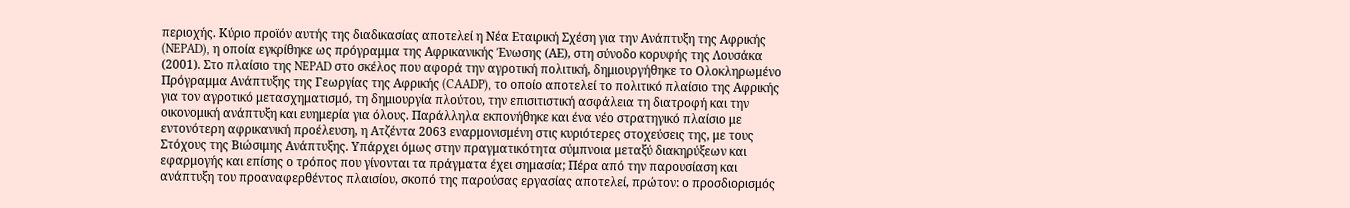περιοχής. Κύριο προϊόν αυτής της διαδικασίας αποτελεί η Νέα Εταιρική Σχέση για την Ανάπτυξη της Αφρικής (NEPAD), η οποία εγκρίθηκε ως πρόγραμμα της Αφρικανικής Ένωσης (ΑΕ), στη σύνοδο κορυφής της Λουσάκα (2001). Στο πλαίσιο της NEPAD στο σκέλος που αφορά την αγροτική πολιτική, δημιουργήθηκε το Ολοκληρωμένο Πρόγραμμα Ανάπτυξης της Γεωργίας της Αφρικής (CAADP), το οποίο αποτελεί το πολιτικό πλαίσιο της Αφρικής για τον αγροτικό μετασχηματισμό, τη δημιουργία πλούτου, την επισιτιστική ασφάλεια τη διατροφή και την οικονομική ανάπτυξη και ευημερία για όλους. Παράλληλα εκπονήθηκε και ένα νέο στρατηγικό πλαίσιο με εντονότερη αφρικανική προέλευση, η Ατζέντα 2063 εναρμονισμένη στις κυριότερες στοχεύσεις της, με τους Στόχους της Βιώσιμης Ανάπτυξης. Υπάρχει όμως στην πραγματικότητα σύμπνοια μεταξύ διακηρύξεων και εφαρμογής και επίσης ο τρόπος που γίνονται τα πράγματα έχει σημασία; Πέρα από την παρουσίαση και ανάπτυξη του προαναφερθέντος πλαισίου, σκοπό της παρούσας εργασίας αποτελεί, πρώτον: ο προσδιορισμός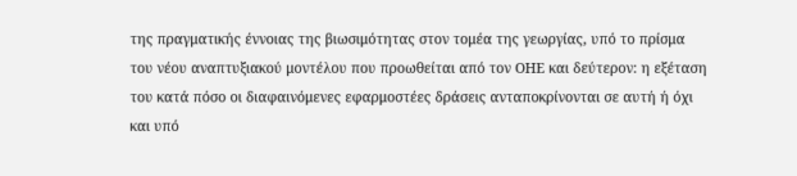της πραγματικής έννοιας της βιωσιμότητας στον τομέα της γεωργίας, υπό το πρίσμα του νέου αναπτυξιακού μοντέλου που προωθείται από τον ΟΗΕ και δεύτερον: η εξέταση του κατά πόσο οι διαφαινόμενες εφαρμοστέες δράσεις ανταποκρίνονται σε αυτή ή όχι και υπό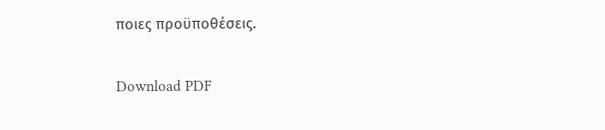ποιες προϋποθέσεις.

Download PDF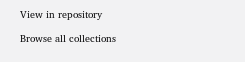View in repository

Browse all collections